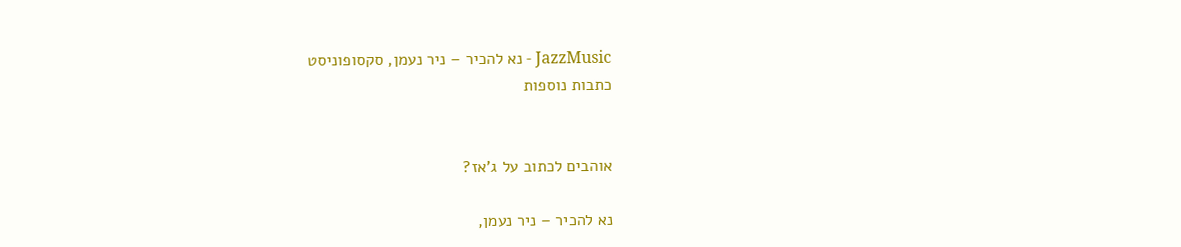JazzMusic - נא להכיר – ניר נעמן, סקסופוניסט
כתבות נוספות


אוהבים לכתוב על ג'אז?

נא להכיר – ניר נעמן,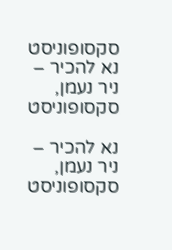סקסופוניסט
נא להכיר – ניר נעמן, סקסופוניסט

נא להכיר – ניר נעמן, סקסופוניסט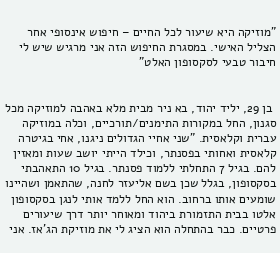"מוזיקה היא שיעור לכל החיים – חיפוש אינסופי אחר הצליל האישי. במסגרת החיפוש הזה אני מרגיש שיש לי חיבור טבעי לסקסופון האלט"


 בן 29, יליד יהוד, בא ניר מבית מלא באהבה למוזיקה מכל סגנון, החל במקורות התימנים/תורכיים, וכלה במוזיקה עברית וקלאסית. "שני אחיי הגדולים ניגנו, אחי בגיטרה קלאסית ואחותי בפסנתר, וכילד הייתי יושב שעות ומאזין להם. בגיל 7 התחלתי ללמוד פסנתר. בגיל 10 התאהבתי בסקסופון, בגלל שכן בשם אליעזר לחנה, שהתאמן ושהיינו שומעים אותו ברחוב. הוא החל ללמד אותי לנגן בסקסופון אלטו בבית התזמורת ביהוד ומאוחר יותר דרך שיעורים פרטיים. כבר בהתחלה הוא הציג לי את מוזיקת הג'אז. אני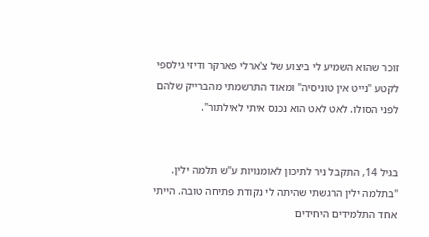זוכר שהוא השמיע לי ביצוע של צ'ארלי פארקר ודיזי גילספי לקטע "נייט אין טוניסיה" ומאוד התרשמתי מהברייק שלהם לפני הסולו. לאט לאט הוא נכנס איתי לאילתור".


בגיל 14, התקבל ניר לתיכון לאומנויות ע"ש תלמה ילין. "בתלמה ילין הרגשתי שהיתה לי נקודת פתיחה טובה. הייתי אחד התלמידים היחידים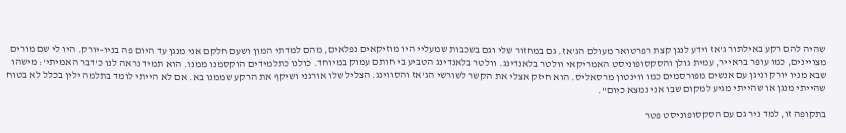שהיה להם רקע באילתור ג'אז וידע לנגן קצת רפרטואר מעולם הג'אז. גם במחזור שלי וגם בשכבות שמעליי היו מוזיקאים נפלאים, מהם למדתי המון ושעם חלקם אני מנגן עד היום פה בניו-יורק. היו לי שם מורים מצויינים, כמו עופר בראייר, עמית גולן והסקסופוניסט האמריקאי וולטר בלאנדינג. וולטר בלאנדינג הטביע בי חותם עמוק במיוחד. כולנו כתלמידים הוקסמנו ממנו. הוא תמיד נראה לנו כ'דבר האמיתי': מישהו שבא מניו יורק וניגן עם אנשים מפורסמים כמו ווינטון מרסאליס. הוא חיזק אצלי את הקשר לשורשי הג'אז והסווינג. הצליל שלו אורגני ושיקף את הרקע שממנו בא. אם לא הייתי לומד בתלמה ילין בכלל לא בטוח שהייתי מנגן או שהייתי מגיע למקום שבו אני נמצא כיום".

בתקופה זו, למד ניר גם עם הסקסופוניסט פטר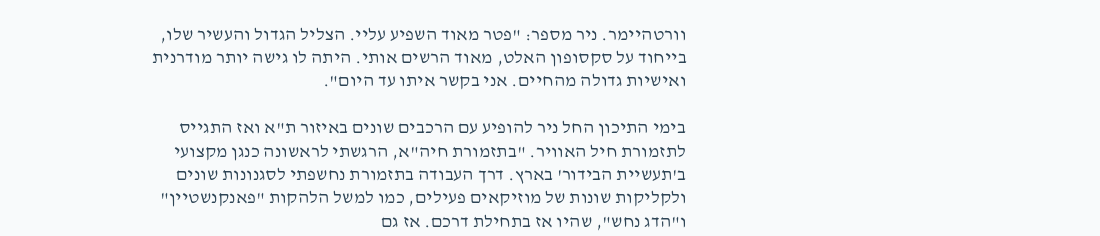וורטהיימר. ניר מספר: "פטר מאוד השפיע עליי. הצליל הגדול והעשיר שלו, בייחוד על סקסופון האלט, מאוד הרשים אותי. היתה לו גישה יותר מודרנית ואישיות גדולה מהחיים. אני בקשר איתו עד היום".

בימי התיכון החל ניר להופיע עם הרכבים שונים באיזור ת"א ואז התגייס לתזמורת חיל האוויר. "בתזמורת חיה"א, הרגשתי לראשונה כנגן מקצועי ב'תעשיית הבידור' בארץ. דרך העבודה בתזמורת נחשפתי לסגנונות שונים ולקליקות שונות של מוזיקאים פעילים, כמו למשל הלהקות "פאנקנשטיין" ו"הדג נחש", שהיו אז בתחילת דרכם. אז גם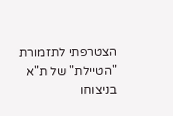הצטרפתי לתזמורת "הטיילת" של ת"א בניצוחו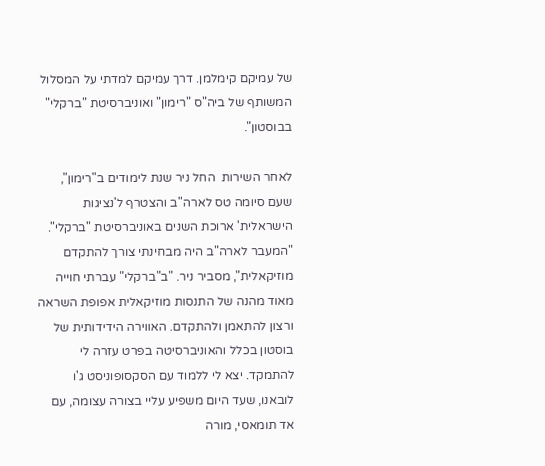של עמיקם קימלמן. דרך עמיקם למדתי על המסלול המשותף של ביה"ס "רימון" ואוניברסיטת "ברקלי" בבוסטון".

לאחר השירות  החל ניר שנת לימודים ב"רימון", שעם סיומה טס לארה"ב והצטרף ל'נציגות הישראלית' ארוכת השנים באוניברסיטת "ברקלי". "המעבר לארה"ב היה מבחינתי צורך להתקדם מוזיקאלית", מסביר ניר. "ב"ברקלי" עברתי חוייה מאוד מהנה של התנסות מוזיקאלית אפופת השראה ורצון להתאמן ולהתקדם. האווירה הידידותית של בוסטון בכלל והאוניברסיטה בפרט עזרה לי להתמקד. יצא לי ללמוד עם הסקסופוניסט ג'ו לובאנו, שעד היום משפיע עליי בצורה עצומה, עם אד תומאסי, מורה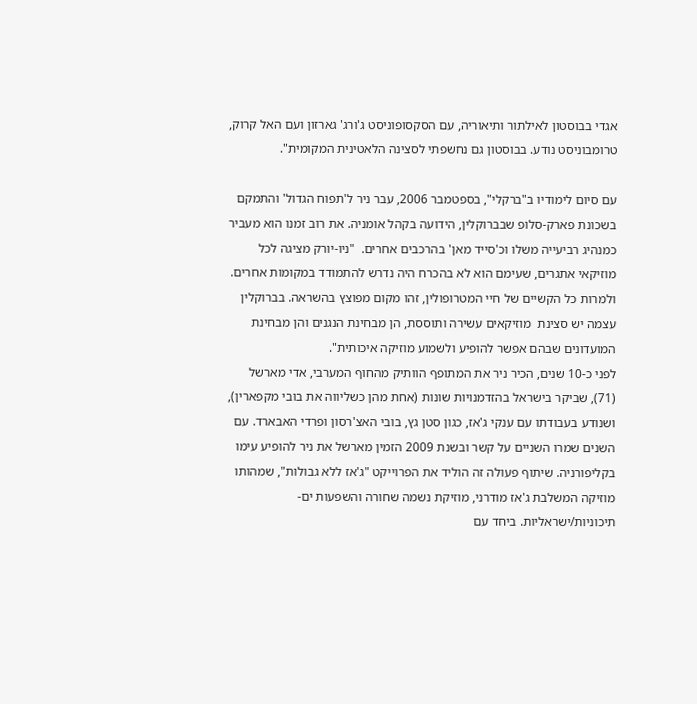אגדי בבוסטון לאילתור ותיאוריה, עם הסקסופוניסט ג'ורג' גארזון ועם האל קרוק, טרומבוניסט נודע. בבוסטון גם נחשפתי לסצינה הלאטינית המקומית".

עם סיום לימודיו ב"ברקלי", בספטמבר 2006, עבר ניר ל'תפוח הגדול' והתמקם בשכונת פארק-סלופ שבברוקלין, הידועה בקהל אומניה. את רוב זמנו הוא מעביר כמנהיג רביעייה משלו וכ'סייד מאן' בהרכבים אחרים.  "ניו-יורק מציגה לכל מוזיקאי אתגרים, שעימם הוא לא בהכרח היה נדרש להתמודד במקומות אחרים. ולמרות כל הקשיים של חיי המטרופולין, זהו מקום מפוצץ בהשראה. בברוקלין עצמה יש סצינת  מוזיקאים עשירה ותוססת, הן מבחינת הנגנים והן מבחינת המועדונים שבהם אפשר להופיע ולשמוע מוזיקה איכותית".
לפני כ-10 שנים, הכיר ניר את המתופף הוותיק מהחוף המערבי, אדי מארשל (71), שביקר בישראל בהזדמנויות שונות (אחת מהן כשליווה את בובי מקפארין), ושנודע בעבודתו עם ענקי ג'אז, כגון סטן גץ, בובי האצ'רסון ופרדי האבארד. עם השנים שמרו השניים על קשר ובשנת 2009 הזמין מארשל את ניר להופיע עימו בקליפורניה. שיתוף פעולה זה הוליד את הפרוייקט "ג'אז ללא גבולות", שמהותו מוזיקה המשלבת ג'אז מודרני, מוזיקת נשמה שחורה והשפעות ים-תיכוניות/ישראליות. ביחד עם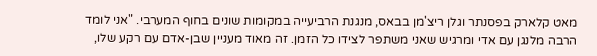מאט קלארק בפסנתר וגלן ריצ'מן בבאס, מנגנת הרביעייה במקומות שונים בחוף המערבי. "אני לומד הרבה מלנגן עם אדי ומרגיש שאני משתפר לצידו כל הזמן. זה מאוד מעניין שבן-אדם עם רקע שלו,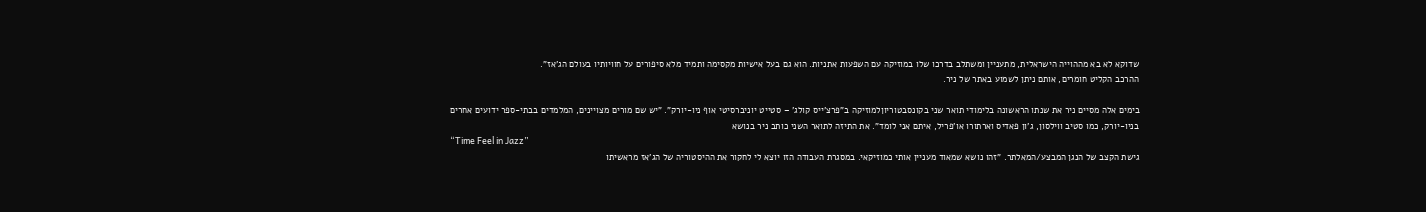שדוקא לא בא מההוייה הישראלית, מתעניין ומשתלב בדרכו שלו במוזיקה עם השפעות אתניות. הוא גם בעל אישיות מקסימה ותמיד מלא סיפורים על חוויותיו בעולם הג'אז".
ההרכב הקליט חומרים, אותם ניתן לשמוע באתר של ניר.

בימים אלה מסיים ניר את שנתו הראשונה בלימודי תואר שני בקונסבטוריוןלמוזיקה ב"פרצ'ייס קולג' – סטייט יוניברסיטי אוף ניו-יורק". "יש שם מורים מצויינים, המלמדים בבתי-ספר ידועים אחרים בניו-יורק, כמו סטיב ווילסון, ג'ון פאדיס וארתורו או'פריל, איתם אני לומד". את התיזה לתואר השני כותב ניר בנושא
“Time Feel in Jazz”
גישת הקצב של הנגן המבצע/המאלתר. "זהו נושא שמאוד מעניין אותי כמוזיקאי. במסגרת העבודה הזו יוצא לי לחקור את ההיסטוריה של הג'אז מראשיתו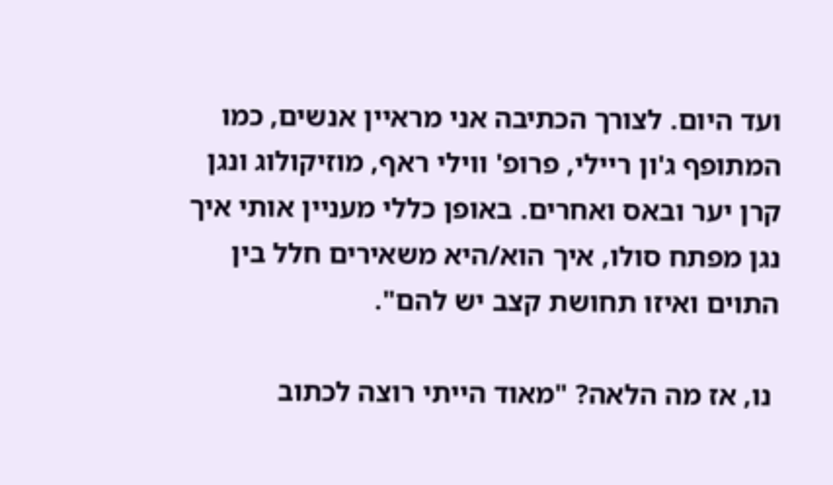ועד היום. לצורך הכתיבה אני מראיין אנשים, כמו המתופף ג'ון ריילי, פרופ' ווילי ראף, מוזיקולוג ונגן קרן יער ובאס ואחרים. באופן כללי מעניין אותי איך נגן מפתח סולו, איך הוא/היא משאירים חלל בין התוים ואיזו תחושת קצב יש להם".

 נו, אז מה הלאה? "מאוד הייתי רוצה לכתוב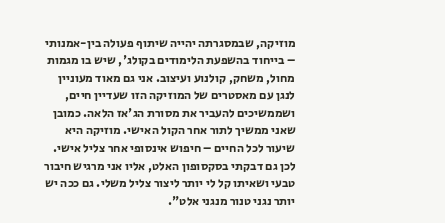מוזיקה, שבמסגרתה יהייה שיתוף פעולה בין-אמנותי – בייחוד בהשפעת הלימודים בקולג', שיש בו מגמות מחול, משחק, קולנוע ועיצוב. אני גם מאוד מעוניין לנגן עם מאסטרים של המוזיקה הזו שעדיין חיים, ושממשיכים להעביר את מסורת הג'אז הלאה. כמובן שאני ממשיך לתור אחר הקול האישי. מוזיקה היא שיעור לכל החיים – חיפוש אינסופי אחר צליל אישי. לכן גם דבקתי בסקסופון האלט, אליו אני מרגיש חיבור טבעי ושאיתו קל לי יותר ליצור צליל משלי. גם ככה יש יותר נגני טנור מנגני אלט".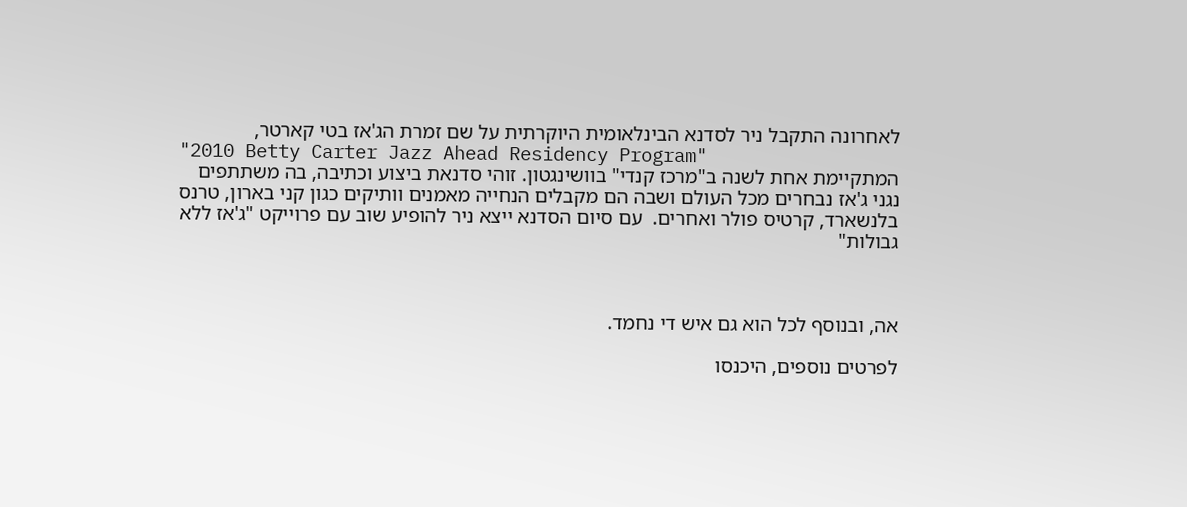לאחרונה התקבל ניר לסדנא הבינלאומית היוקרתית על שם זמרת הג'אז בטי קארטר,
"2010 Betty Carter Jazz Ahead Residency Program"
המתקיימת אחת לשנה ב"מרכז קנדי" בוושינגטון. זוהי סדנאת ביצוע וכתיבה, בה משתתפים נגני ג'אז נבחרים מכל העולם ושבה הם מקבלים הנחייה מאמנים וותיקים כגון קני בארון, טרנס בלנשארד, קרטיס פולר ואחרים.  עם סיום הסדנא ייצא ניר להופיע שוב עם פרוייקט "ג'אז ללא גבולות"



אה, ובנוסף לכל הוא גם איש די נחמד.

לפרטים נוספים, היכנסו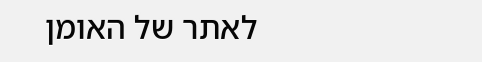לאתר של האומן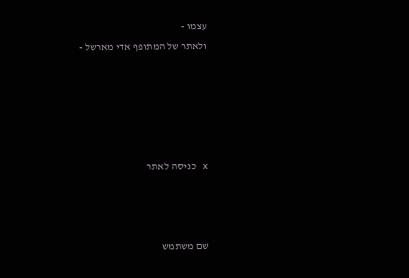עצמו -
ולאתר של המתופף אדי מארשל -





x כניסה לאתר



שם משתמש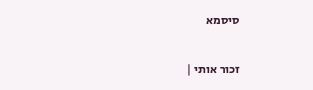סיסמא

זכור אותי |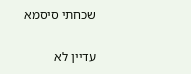שכחתי סיסמא


עדיין לא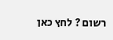רשום ? לחץ כאן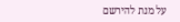על מנת להירשם